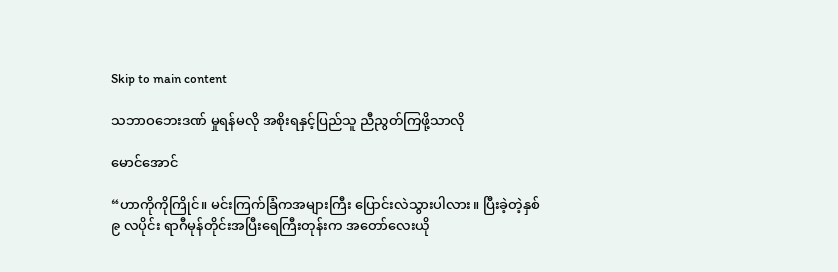Skip to main content

သဘာဝဘေးဒဏ် မှုရန်မလို အစိုးရနှင့်ပြည်သူ ညီညွတ်ကြဖို့သာလို

မောင်အောင်

“ဟာကိုကိုကြိုင်။ မင်းကြက်ခြံကအများကြီး ပြောင်းလဲသွားပါလား။ ပြီးခဲ့တဲ့နှစ် ၉ လပိုင်း ရာဂီမုန်တိုင်းအပြီးရေကြီးတုန်းက အတော်လေးယို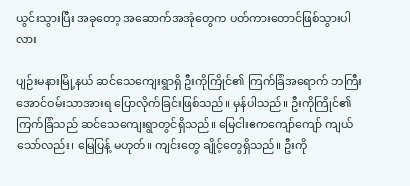ယွင်းသွားပြီး အခုတော့ အဆောက်အအုံတွေက ပတ်ကားတောင်ဖြစ်သွားပါလား

ပျဉ်းမနားမြို့နယ် ဆင်သေကျေးရွာရှိ ဦးကိုကြိုင်၏ ကြက်ခြံအရောက် ဘကြီးအောင်ဝမ်းသာအားရ ပြောလိုက်ခြင်းဖြစ်သည်။ မှန်ပါသည်။ ဦးကိုကြိုင်၏ ကြက်ခြံသည် ဆင်သေကျေးရွာတွင်ရှိသည်။ မြေငါးဧကကျော်ကျော် ကျယ်သော်လည်း၊ မြေပြန့် မဟုတ်။ ကျင်းတွေ ချိုင့်တွေရှိသည်။ ဦးကို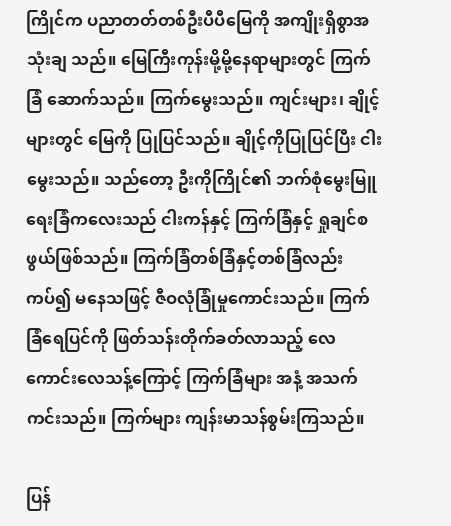ကြိုင်က ပညာတတ်တစ်ဦးပီပီမြေကို အကျိုးရှိစွာအသုံးချ သည်။ မြေကြီးကုန်းမို့မို့နေရာများတွင် ကြက်ခြံ ဆောက်သည်။ ကြက်မွေးသည်။ ကျင်းများ၊ ချိုင့်များတွင် မြေကို ပြုပြင်သည်။ ချိုင့်ကိုပြုပြင်ပြီး ငါးမွေးသည်။ သည်တော့ ဦးကိုကြိုင်၏ ဘက်စုံမွေးမြူ ရေးခြံကလေးသည် ငါးကန်နှင့် ကြက်ခြံနှင့် ရှုချင်စဖွယ်ဖြစ်သည်။ ကြက်ခြံတစ်ခြံနှင့်တစ်ခြံလည်းကပ်၍ မနေသဖြင့် ဇီဝလုံခြုံမှုကောင်းသည်။ ကြက်ခြံရေပြင်ကို ဖြတ်သန်းတိုက်ခတ်လာသည့် လေကောင်းလေသန့်ကြောင့် ကြက်ခြံများ အနံ့ အသက်ကင်းသည်။ ကြက်များ ကျန်းမာသန်စွမ်းကြသည်။

ပြန်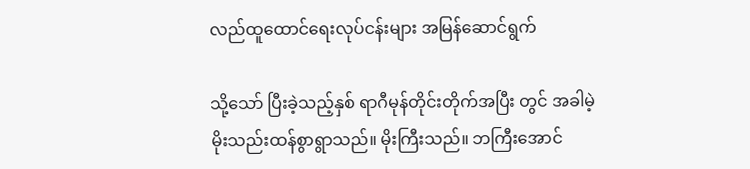လည်ထူထောင်ရေးလုပ်ငန်းများ အမြန်ဆောင်ရွက်

သို့သော် ပြီးခဲ့သည့်နှစ် ရာဂီမုန်တိုင်းတိုက်အပြီး တွင် အခါမဲ့ မိုးသည်းထန်စွာရွာသည်။ မိုးကြီးသည်။ ဘကြီးအောင်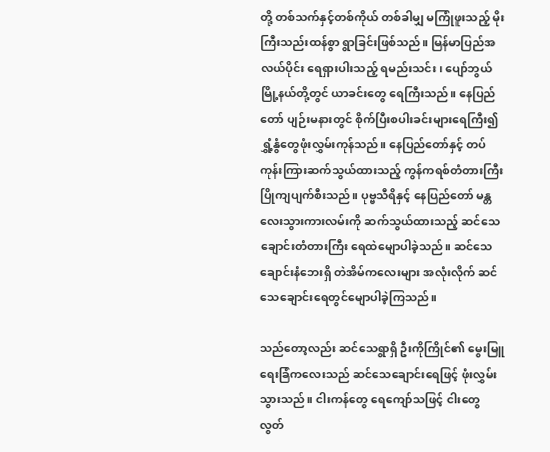တို့ တစ်သက်နှင့်တစ်ကိုယ် တစ်ခါမျှ မကြုံဖူးသည့် မိုးကြီးသည်းထန်စွာ ရွာခြင်းဖြစ်သည်။ မြန်မာပြည်အလယ်ပိုင်း ရေရှားပါးသည့် ရမည်းသင်း၊ ပျော်ဘွယ်မြို့နယ်တို့တွင် ယာခင်းတွေ ရေကြီးသည်။ နေပြည်တော် ပျဉ်းမနားတွင် စိုက်ပြီးစပါးခင်းများရေကြီး၍ ရွှံ့နွံတွေဖုံးလွှမ်းကုန်သည်။ နေပြည်တော်နှင့် တပ်ကုန်းကြားဆက်သွယ်ထားသည့် ကွန်ကရစ်တံတားကြီး ပြိုကျပျက်စီးသည်။ ပုဗ္ဗသီရိနှင့် နေပြည်တော် မန္တလေးသွားကားလမ်းကို ဆက်သွယ်ထားသည့် ဆင်သေချောင်းတံတားကြီး ရေထဲမျောပါခဲ့သည်။ ဆင်သေချောင်းနံဘေးရှိ တဲအိမ်ကလေးများ အလုံးလိုက် ဆင်သေချောင်းရေတွင်မျောပါခဲ့ကြသည်။

သည်တော့လည်း ဆင်သေရွာရှိ ဦးကိုကြိုင်၏ မွေးမြူရေးခြံကလေးသည် ဆင်သေချောင်းရေဖြင့် ဖုံးလွှမ်းသွားသည်။ ငါးကန်တွေ ရေကျော်သဖြင့် ငါးတွေလွတ်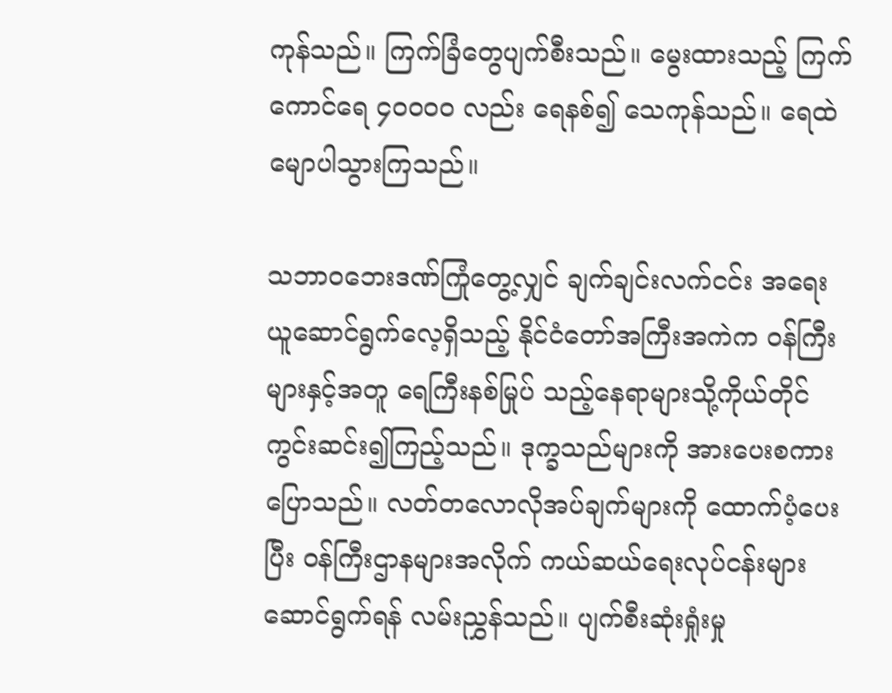ကုန်သည်။ ကြက်ခြံတွေပျက်စီးသည်။ မွေးထားသည့် ကြက်ကောင်ရေ ၄၀၀၀၀ လည်း ရေနစ်၍ သေကုန်သည်။ ရေထဲမျောပါသွားကြသည်။

သဘာဝဘေးဒဏ်ကြုံတွေ့လျှင် ချက်ချင်းလက်ငင်း အရေးယူဆောင်ရွက်လေ့ရှိသည့် နိုင်ငံတော်အကြီးအကဲက ဝန်ကြီးများနှင့်အတူ ရေကြီးနစ်မြုပ် သည့်နေရာများသို့ကိုယ်တိုင် ကွင်းဆင်း၍ကြည့်သည်။ ဒုက္ခသည်များကို အားပေးစကားပြောသည်။ လတ်တလောလိုအပ်ချက်များကို ထောက်ပံ့ပေးပြီး ဝန်ကြီးဌာနများအလိုက် ကယ်ဆယ်ရေးလုပ်ငန်းများ ဆောင်ရွက်ရန် လမ်းညွှန်သည်။ ပျက်စီးဆုံးရှုံးမှု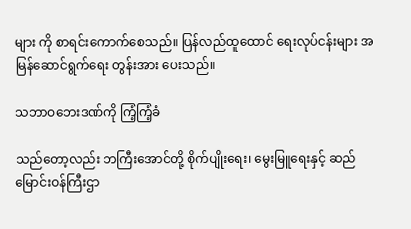များ ကို စာရင်းကောက်စေသည်။ ပြန်လည်ထူထောင် ရေးလုပ်ငန်းများ အမြန်ဆောင်ရွက်ရေး တွန်းအား ပေးသည်။

သဘာဝဘေးဒဏ်ကို ကြံ့ကြံ့ခံ

သည်တော့လည်း ဘကြီးအောင်တို့ စိုက်ပျိုးရေး၊ မွေးမြူရေးနှင့် ဆည်မြောင်းဝန်ကြီးဌာ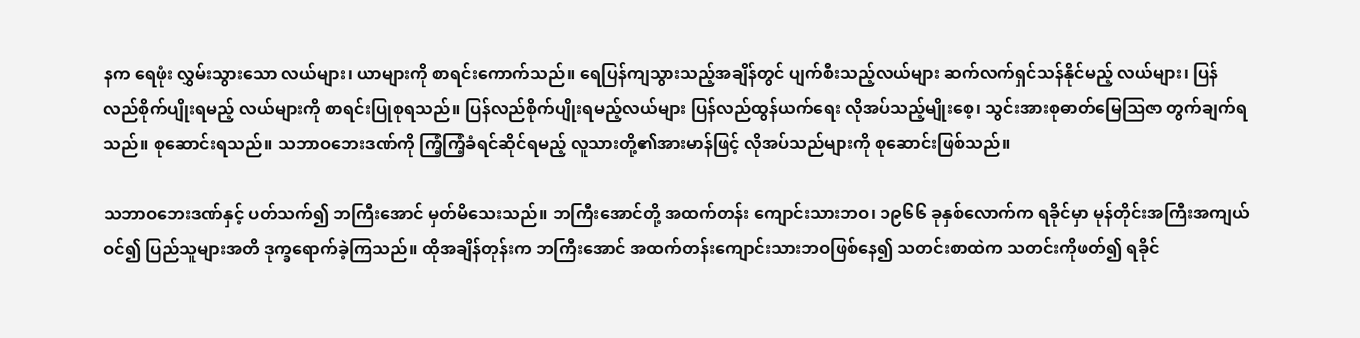နက ရေဖုံး လွှမ်းသွားသော လယ်များ၊ ယာများကို စာရင်းကောက်သည်။ ရေပြန်ကျသွားသည့်အချိန်တွင် ပျက်စီးသည့်လယ်များ ဆက်လက်ရှင်သန်နိုင်မည့် လယ်များ၊ ပြန်လည်စိုက်ပျိုးရမည့် လယ်များကို စာရင်းပြုစုရသည်။ ပြန်လည်စိုက်ပျိုးရမည့်လယ်များ ပြန်လည်ထွန်ယက်ရေး လိုအပ်သည့်မျိုးစေ့၊ သွင်းအားစုဓာတ်မြေဩဇာ တွက်ချက်ရသည်။ စုဆောင်းရသည်။ သဘာဝဘေးဒဏ်ကို ကြံ့ကြံ့ခံရင်ဆိုင်ရမည့် လူသားတို့၏အားမာန်ဖြင့် လိုအပ်သည်များကို စုဆောင်းဖြစ်သည်။

သဘာဝဘေးဒဏ်နှင့် ပတ်သက်၍ ဘကြီးအောင် မှတ်မိသေးသည်။ ဘကြီးအောင်တို့ အထက်တန်း ကျောင်းသားဘဝ၊ ၁၉၆၆ ခုနှစ်လောက်က ရခိုင်မှာ မုန်တိုင်းအကြီးအကျယ်ဝင်၍ ပြည်သူများအတိ ဒုက္ခရောက်ခဲ့ကြသည်။ ထိုအချိန်တုန်းက ဘကြီးအောင် အထက်တန်းကျောင်းသားဘဝဖြစ်နေ၍ သတင်းစာထဲက သတင်းကိုဖတ်၍ ရခိုင်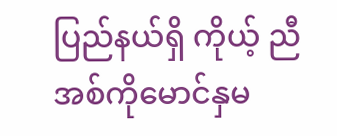ပြည်နယ်ရှိ ကိုယ့် ညီအစ်ကိုမောင်နှမ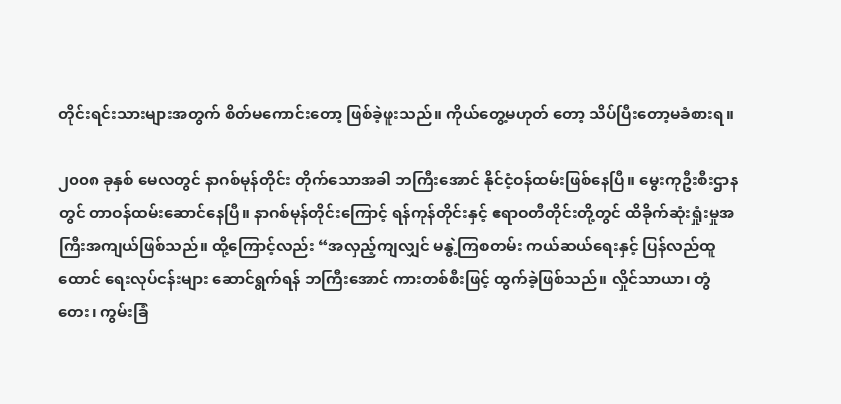တိုင်းရင်းသားများအတွက် စိတ်မကောင်းတော့ ဖြစ်ခဲ့ဖူးသည်။ ကိုယ်တွေ့မဟုတ် တော့ သိပ်ပြီးတော့မခံစားရ။

၂၀၀၈ ခုနှစ် မေလတွင် နာဂစ်မုန်တိုင်း တိုက်သောအခါ ဘကြီးအောင် နိုင်ငံ့ဝန်ထမ်းဖြစ်နေပြီ။ မွေးကုဦးစီးဌာနတွင် တာဝန်ထမ်းဆောင်နေပြီ။ နာဂစ်မုန်တိုင်းကြောင့် ရန်ကုန်တိုင်းနှင့် ဧရာဝတီတိုင်းတို့တွင် ထိခိုက်ဆုံးရှုံးမှုအကြီးအကျယ်ဖြစ်သည်။ ထို့ကြောင့်လည်း “အလှည့်ကျလျှင် မနွဲ့ကြစတမ်း ကယ်ဆယ်ရေးနှင့် ပြန်လည်ထူထောင် ရေးလုပ်ငန်းများ ဆောင်ရွက်ရန် ဘကြီးအောင် ကားတစ်စီးဖြင့် ထွက်ခဲ့ဖြစ်သည်။ လှိုင်သာယာ၊ တွံတေး၊ ကွမ်းခြံ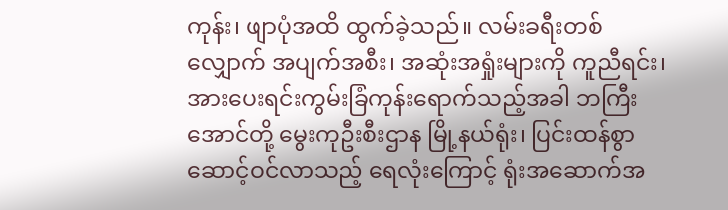ကုန်း၊ ဖျာပုံအထိ ထွက်ခဲ့သည်။ လမ်းခရီးတစ်လျှောက် အပျက်အစီး၊ အဆုံးအရှုံးများကို ကူညီရင်း၊ အားပေးရင်းကွမ်းခြံကုန်းရောက်သည့်အခါ ဘကြီးအောင်တို့ မွေးကုဦးစီးဌာန မြို့နယ်ရုံး၊ ပြင်းထန်စွာဆောင့်ဝင်လာသည့် ရေလုံးကြောင့် ရုံးအဆောက်အ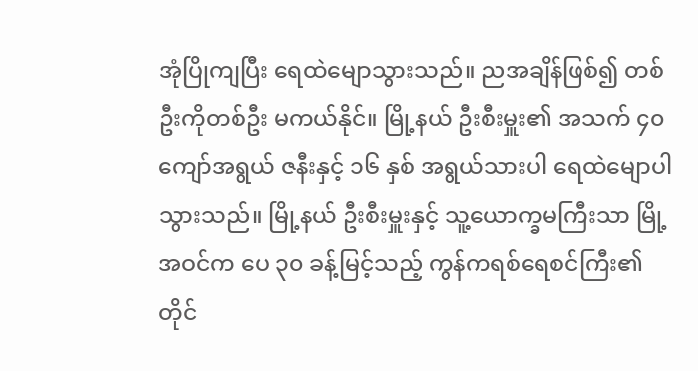အုံပြိုကျပြီး ရေထဲမျောသွားသည်။ ညအချိန်ဖြစ်၍ တစ်ဦးကိုတစ်ဦး မကယ်နိုင်။ မြို့နယ် ဦးစီးမှူး၏ အသက် ၄၀ ကျော်အရွယ် ဇနီးနှင့် ၁၆ နှစ် အရွယ်သားပါ ရေထဲမျောပါသွားသည်။ မြို့နယ် ဦးစီးမှူးနှင့် သူ့ယောက္ခမကြီးသာ မြို့အဝင်က ပေ ၃၀ ခန့်မြင့်သည့် ကွန်ကရစ်ရေစင်ကြီး၏ တိုင်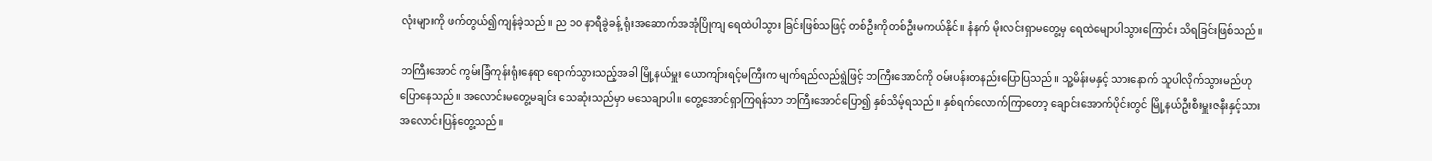လုံးများကို ဖက်တွယ်၍ကျန်ခဲ့သည်။ ည ၁၀ နာရီခွဲခန့် ရုံးအဆောက်အအုံပြိုကျ ရေထဲပါသွား ခြင်းဖြစ်သဖြင့် တစ်ဦးကိုတစ်ဦးမကယ်နိုင်။ နံနက် မိုးလင်းရှာမတွေ့မှ ရေထဲမျောပါသွားကြောင်း သိရခြင်းဖြစ်သည်။

ဘကြီးအောင် ကွမ်းခြံကုန်းရုံးနေရာ ရောက်သွားသည့်အခါ မြို့နယ်မှူး ယောကျ်ားရင့်မကြီးက မျက်ရည်လည်ရွဲဖြင့် ဘကြီးအောင်ကို ဝမ်းပန်းတနည်းပြောပြသည်။ သူ့မိန်းမနှင့် သားနောက် သူပါလိုက်သွားမည်ဟု ပြောနေသည်။ အလောင်းမတွေ့မချင်း သေဆုံးသည်မှာ မသေချာပါ။ တွေ့အောင်ရှာကြရန်သာ ဘကြီးအောင်ပြော၍ နှစ်သိမ့်ရသည်။ နှစ်ရက်လောက်ကြာတော့ ချောင်းအောက်ပိုင်းတွင် မြို့နယ်ဦးစီးမှူးဇနီးနှင့်သား အလောင်းပြန်တွေ့သည်။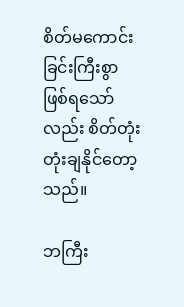စိတ်မကောင်းခြင်းကြီးစွာ ဖြစ်ရသော်လည်း စိတ်တုံးတုံးချနိုင်တော့သည်။

ဘကြီး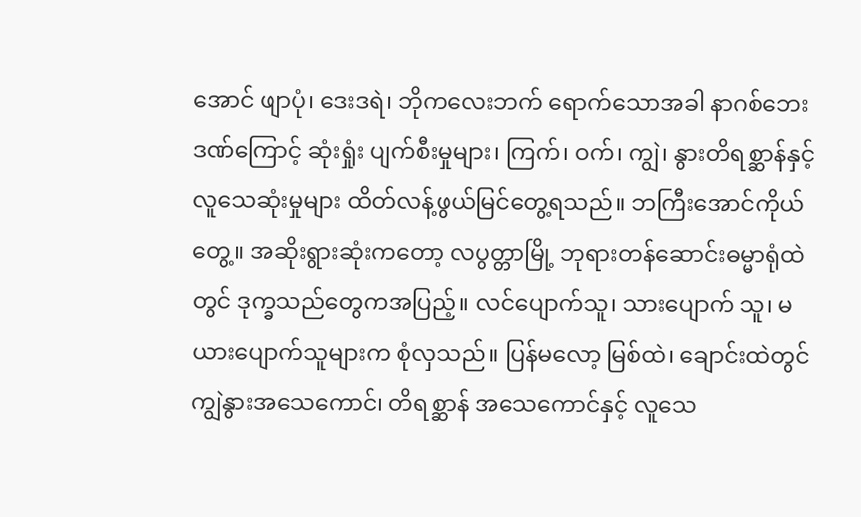အောင် ဖျာပုံ၊ ဒေးဒရဲ၊ ဘိုကလေးဘက် ရောက်သောအခါ နာဂစ်ဘေးဒဏ်ကြောင့် ဆုံးရှုံး ပျက်စီးမှုများ၊ ကြက်၊ ဝက်၊ ကျွဲ၊ နွားတိရစ္ဆာန်နှင့် လူသေဆုံးမှုများ ထိတ်လန့်ဖွယ်မြင်တွေ့ရသည်။ ဘကြီးအောင်ကိုယ်တွေ့။ အဆိုးရွားဆုံးကတော့ လပွတ္တာမြို့ ဘုရားတန်ဆောင်းဓမ္မာရုံထဲတွင် ဒုက္ခသည်တွေကအပြည့်။ လင်ပျောက်သူ၊ သားပျောက် သူ၊ မယားပျောက်သူများက စုံလှသည်။ ပြန်မလော့ မြစ်ထဲ၊ ချောင်းထဲတွင် ကျွဲနွားအသေကောင်၊ တိရစ္ဆာန် အသေကောင်နှင့် လူသေ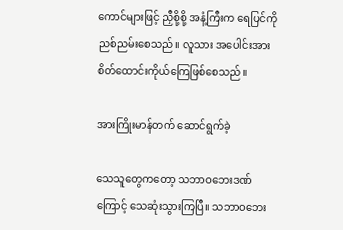ကောင်များဖြင့် ညှီစို့စို့ အနံ့ကြီးက ရေပြင်ကို ညစ်ညမ်းစေသည်။ လူသား အပေါင်းအား စိတ်ထောင်းကိုယ်ကြေဖြစ်စေသည်။

အားကြိုးမာန်တက် ဆောင်ရွက်ခဲ့

သေသူတွေကတော့ သဘာဝဘေးဒဏ်ကြောင့် သေဆုံးသွားကြပြီ။ သဘာဝဘေး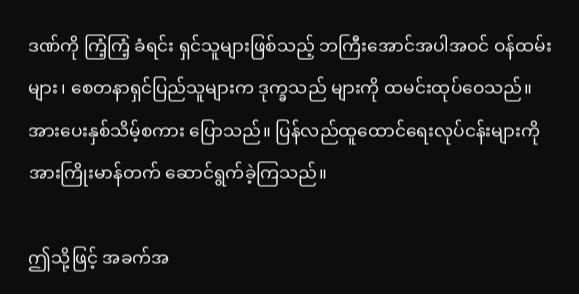ဒဏ်ကို ကြံ့ကြံ့ ခံရင်း ရှင်သူများဖြစ်သည့် ဘကြီးအောင်အပါအဝင် ဝန်ထမ်းများ၊ စေတနာရှင်ပြည်သူများက ဒုက္ခသည် များကို ထမင်းထုပ်ဝေသည်။ အားပေးနှစ်သိမ့်စကား ပြောသည်။ ပြန်လည်ထူထောင်ရေးလုပ်ငန်းများကို အားကြိုးမာန်တက် ဆောင်ရွက်ခဲ့ကြသည်။

ဤသို့ဖြင့် အခက်အ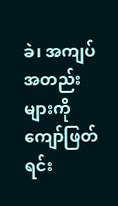ခဲ၊ အကျပ်အတည်းများကို ကျော်ဖြတ်ရင်း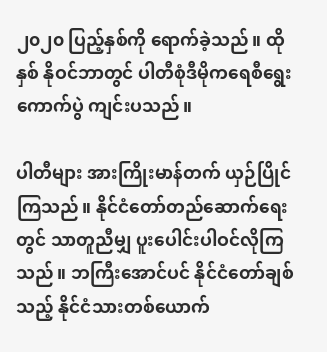၂၀၂၀ ပြည့်နှစ်ကို ရောက်ခဲ့သည်။ ထိုနှစ် နိုဝင်ဘာတွင် ပါတီစုံဒီမိုကရေစီရွေးကောက်ပွဲ ကျင်းပသည်။

ပါတီများ အားကြိုးမာန်တက် ယှဉ်ပြိုင်ကြသည်။ နိုင်ငံတော်တည်ဆောက်ရေးတွင် သာတူညီမျှ ပူးပေါင်းပါဝင်လိုကြသည်။ ဘကြီးအောင်ပင် နိုင်ငံတော်ချစ်သည့် နိုင်ငံသားတစ်ယောက်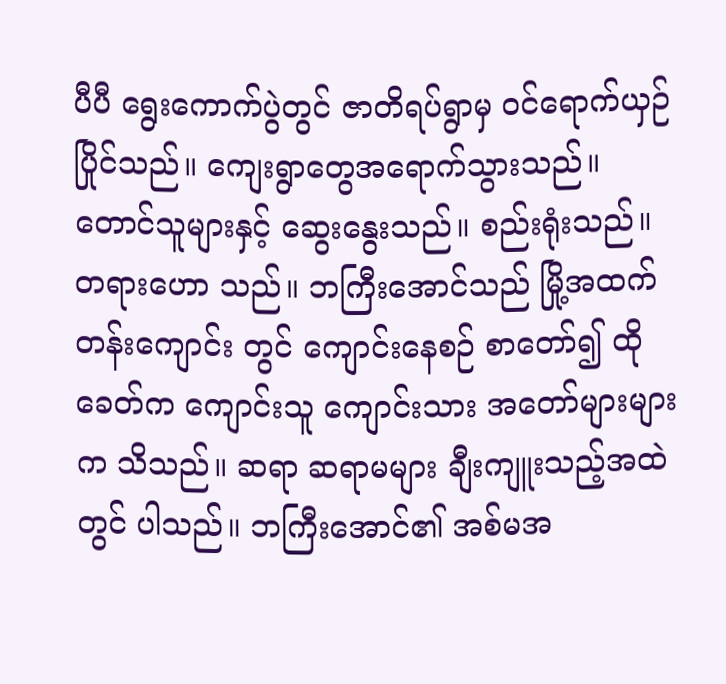ပီပီ ရွေးကောက်ပွဲတွင် ဇာတိရပ်ရွာမှ ဝင်ရောက်ယှဉ်ပြိုင်သည်။ ကျေးရွာတွေအရောက်သွားသည်။ တောင်သူများနှင့် ဆွေးနွေးသည်။ စည်းရုံးသည်။ တရားဟော သည်။ ဘကြီးအောင်သည် မြို့အထက်တန်းကျောင်း တွင် ကျောင်းနေစဉ် စာတော်၍ ထိုခေတ်က ကျောင်းသူ ကျောင်းသား အတော်များများက သိသည်။ ဆရာ ဆရာမများ ချီးကျူးသည့်အထဲ တွင် ပါသည်။ ဘကြီးအောင်၏ အစ်မအ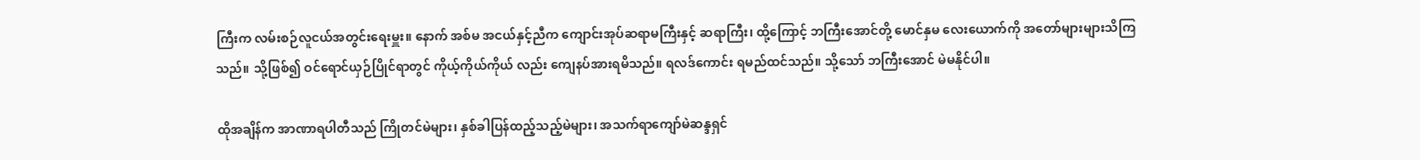ကြီးက လမ်းစဉ်လူငယ်အတွင်းရေးမှူး။ နောက် အစ်မ အငယ်နှင့်ညီက ကျောင်းအုပ်ဆရာမကြီးနှင့် ဆရာကြီး၊ ထို့ကြောင့် ဘကြီးအောင်တို့ မောင်နှမ လေးယောက်ကို အတော်များများသိကြသည်။ သို့ဖြစ်၍ ဝင်ရောင်ယှဉ်ပြိုင်ရာတွင် ကိုယ့်ကိုယ်ကိုယ် လည်း ကျေနပ်အားရမိသည်။ ရလဒ်ကောင်း ရမည်ထင်သည်။ သို့သော် ဘကြီးအောင် မဲမနိုင်ပါ။

ထိုအချိန်က အာဏာရပါတီသည် ကြိုတင်မဲများ၊ နှစ်ခါပြန်ထည့်သည့်မဲများ၊ အသက်ရာကျော်မဲဆန္ဒရှင်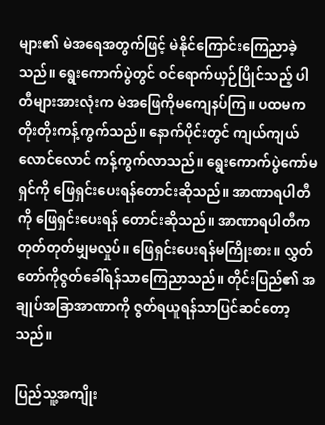များ၏ မဲအရေအတွက်ဖြင့် မဲနိုင်ကြောင်းကြေညာခဲ့သည်။ ရွေးကောက်ပွဲတွင် ဝင်ရောက်ယှဉ်ပြိုင်သည့် ပါတီများအားလုံးက မဲအဖြေကိုမကျေနပ်ကြ။ ပထမက တိုးတိုးကန့်ကွက်သည်။ နောက်ပိုင်းတွင် ကျယ်ကျယ်လောင်လောင် ကန့်ကွက်လာသည်။ ရွေးကောက်ပွဲကော်မရှင်ကို ဖြေရှင်းပေးရန်တောင်းဆိုသည်။ အာဏာရပါတီကို ဖြေရှင်းပေးရန် တောင်းဆိုသည်။ အာဏာရပါတီက တုတ်တုတ်မျှမလှုပ်။ ဖြေရှင်းပေးရန်မကြိုးစား။ လွှတ်တော်ကိုဇွတ်ခေါ်ရန်သာကြေညာသည်။ တိုင်းပြည်၏ အချုပ်အခြာအာဏာကို ဇွတ်ရယူရန်သာပြင်ဆင်တော့သည်။

ပြည်သူ့အကျိုး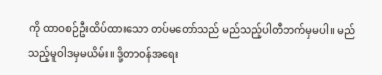ကို ထာဝစဉ်ဦးထိပ်ထားသော တပ်မတော်သည် မည်သည့်ပါတီဘက်မှမပါ။ မည်သည့်မူဝါဒမှမယိမ်း။ ဒို့တာဝန်အရေး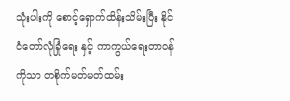သုံးပါးကို စောင့်ရှောက်ထိန်းသိမ်းပြီး နိုင်ငံတော်လုံခြုံရေး နှင့် ကာကွယ်ရေးတာဝန်ကိုသာ တစိုက်မတ်မတ်ထမ်း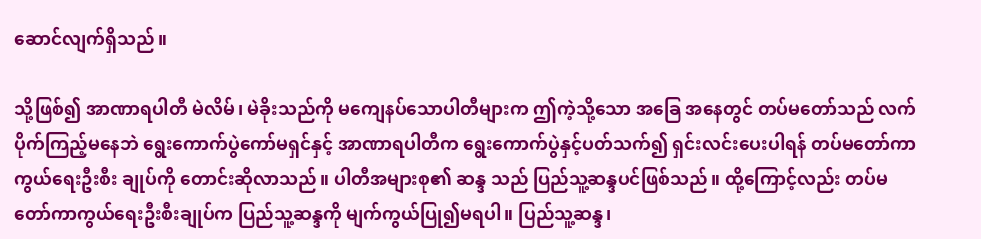ဆောင်လျက်ရှိသည်။

သို့ဖြစ်၍ အာဏာရပါတီ မဲလိမ်၊ မဲခိုးသည်ကို မကျေနပ်သောပါတီများက ဤကဲ့သို့သော အခြေ အနေတွင် တပ်မတော်သည် လက်ပိုက်ကြည့်မနေဘဲ ရွေးကောက်ပွဲကော်မရှင်နှင့် အာဏာရပါတီက ရွေးကောက်ပွဲနှင့်ပတ်သက်၍ ရှင်းလင်းပေးပါရန် တပ်မတော်ကာကွယ်ရေးဦးစီး ချုပ်ကို တောင်းဆိုလာသည်။ ပါတီအများစု၏ ဆန္ဒ သည် ပြည်သူ့ဆန္ဒပင်ဖြစ်သည်။ ထို့ကြောင့်လည်း တပ်မတော်ကာကွယ်ရေးဦးစီးချုပ်က ပြည်သူ့ဆန္ဒကို မျက်ကွယ်ပြု၍မရပါ။ ပြည်သူ့ဆန္ဒ၊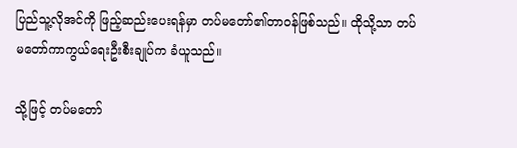ပြည်သူ့လိုအင်ကို ဖြည့်ဆည်းပေးရန်မှာ တပ်မတော်၏တာဝန်ဖြစ်သည်။ ထိုသို့သာ တပ်မတော်ကာကွယ်ရေးဦးစီးချုပ်က ခံယူသည်။

သို့ဖြင့် တပ်မတော်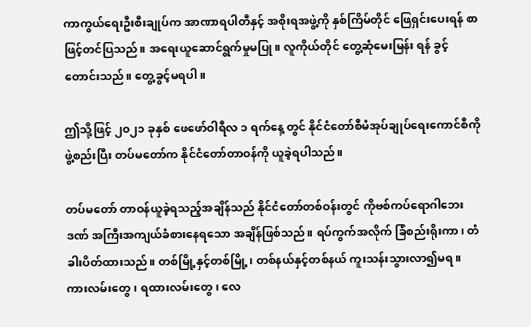ကာကွယ်ရေးဦးစီးချုပ်က အာဏာရပါတီနှင့် အစိုးရအဖွဲ့ကို နှစ်ကြိမ်တိုင် ဖြေရှင်းပေးရန် စာဖြင့်တင်ပြသည်။ အရေးယူဆောင်ရွက်မှုမပြု။ လူကိုယ်တိုင် တွေ့ဆုံမေးမြန်း ရန် ခွင့်တောင်းသည်။ တွေ့ခွင့်မရပါ။

ဤသို့ဖြင့် ၂၀၂၁ ခုနှစ် ဖေဖော်ဝါရီလ ၁ ရက်နေ့ တွင် နိုင်ငံတော်စီမံအုပ်ချုပ်ရေးကောင်စီကို ဖွဲ့စည်းပြီး တပ်မတော်က နိုင်ငံတော်တာဝန်ကို ယူခဲ့ရပါသည်။

တပ်မတော် တာဝန်ယူခဲ့ရသည့်အချိန်သည် နိုင်ငံတော်တစ်ဝန်းတွင် ကိုဗစ်ကပ်ရောဂါဘေးဒဏ် အကြီးအကျယ်ခံစားနေရသော အချိန်ဖြစ်သည်။ ရပ်ကွက်အလိုက် ခြံစည်းရိုးကာ၊ တံခါးပိတ်ထားသည်။ တစ်မြို့နှင့်တစ်မြို့၊ တစ်နယ်နှင့်တစ်နယ် ကူးသန်းသွားလာ၍မရ။ ကားလမ်းတွေ၊ ရထားလမ်းတွေ၊ လေ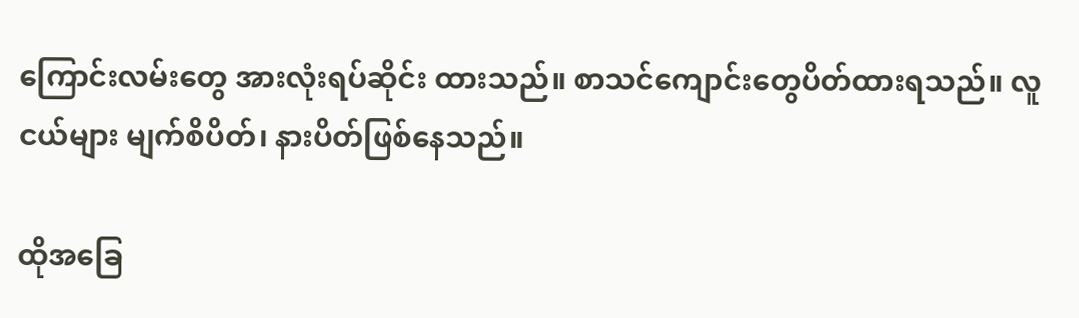ကြောင်းလမ်းတွေ အားလုံးရပ်ဆိုင်း ထားသည်။ စာသင်ကျောင်းတွေပိတ်ထားရသည်။ လူငယ်များ မျက်စိပိတ်၊ နားပိတ်ဖြစ်နေသည်။

ထိုအခြေ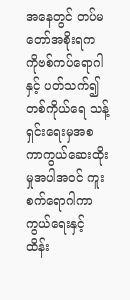အနေတွင် တပ်မတော်အစိုးရက ကိုဗစ်ကပ်ရောဂါနှင့် ပတ်သက်၍ တစ်ကိုယ်ရေ သန့်ရှင်းရေးမှအစ ကာကွယ်ဆေးထိုးမှုအပါအဝင် ကူးစက်ရောဂါကာကွယ်ရေးနှင့် ထိန်း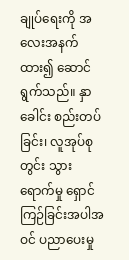ချုပ်ရေးကို အလေးအနက်ထား၍ ဆောင်ရွက်သည်။ နှာခေါင်း စည်းတပ်ခြင်း၊ လူအုပ်စုတွင်း သွားရောက်မှု ရှောင်ကြဉ်ခြင်းအပါအဝင် ပညာပေးမှု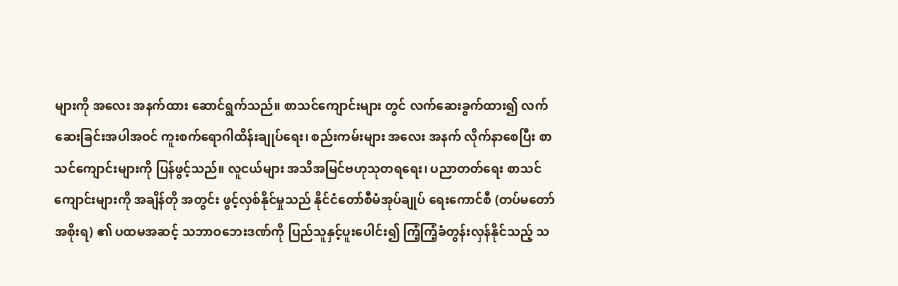များကို အလေး အနက်ထား ဆောင်ရွက်သည်။ စာသင်ကျောင်းများ တွင် လက်ဆေးခွက်ထား၍ လက်ဆေးခြင်းအပါအဝင် ကူးစက်ရောဂါထိန်းချုပ်ရေး၊ စည်းကမ်းများ အလေး အနက် လိုက်နာစေပြီး စာသင်ကျောင်းများကို ပြန်ဖွင့်သည်။ လူငယ်များ အသိအမြင်ဗဟုသုတရရေး၊ ပညာတတ်ရေး စာသင်ကျောင်းများကို အချိန်တို အတွင်း ဖွင့်လှစ်နိုင်မှုသည် နိုင်ငံတော်စီမံအုပ်ချုပ် ရေးကောင်စီ (တပ်မတော်အစိုးရ) ၏ ပထမအဆင့် သဘာဝဘေးဒဏ်ကို ပြည်သူနှင့်ပူးပေါင်း၍ ကြံ့ကြံ့ခံတွန်းလှန်နိုင်သည့် သ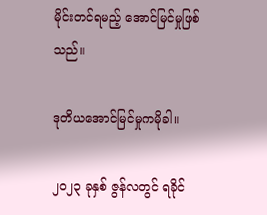မိုင်းတင်ရမည့် အောင်မြင်မှုဖြစ်သည်။

ဒုတိယအောင်မြင်မှုကမိုခါ။

၂၀၂၃ ခုနှစ် ဇွန်လတွင် ရခိုင်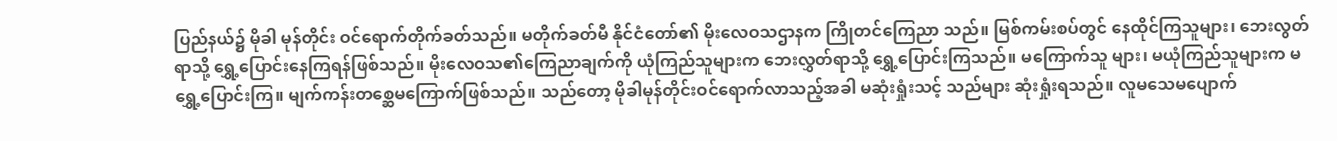ပြည်နယ်၌ မိုခါ မုန်တိုင်း ဝင်ရောက်တိုက်ခတ်သည်။ မတိုက်ခတ်မီ နိုင်ငံတော်၏ မိုးလေဝသဌာနက ကြိုတင်ကြေညာ သည်။ မြစ်ကမ်းစပ်တွင် နေထိုင်ကြသူများ၊ ဘေးလွတ်ရာသို့ ရွှေ့ပြောင်းနေကြရန်ဖြစ်သည်။ မိုးလေဝသ၏ကြေညာချက်ကို ယုံကြည်သူများက ဘေးလွှတ်ရာသို့ ရွှေ့ပြောင်းကြသည်။ မကြောက်သူ များ၊ မယုံကြည်သူများက မရွှေ့ပြောင်းကြ။ မျက်ကန်းတစ္ဆေမကြောက်ဖြစ်သည်။ သည်တော့ မိုခါမုန်တိုင်းဝင်ရောက်လာသည့်အခါ မဆုံးရှုံးသင့် သည်များ ဆုံးရှုံးရသည်။ လူမသေမပျောက်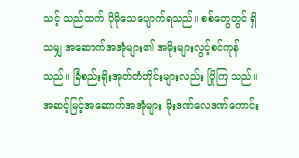သင့် သည်ထက် ပိုမိုသေပျောက်ရသည်။ စစ်တွေတွင် ရှိသမျှ အဆောက်အအုံများ၏ အမိုးများလွင့်စင်ကုန် သည်။ ခြံစည်းရိုးအုတ်တံတိုင်းများလည်း ပြိုကြ သည်။ အဆင့်မြင့်အဆောက်အအုံများ မိုးဒဏ်လေဒဏ်ကောင်း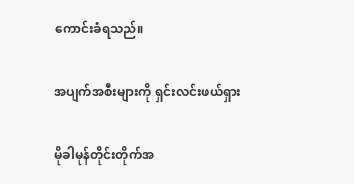ကောင်းခံရသည်။

အပျက်အစီးများကို ရှင်းလင်းဖယ်ရှား

မိုခါမုန်တိုင်းတိုက်အ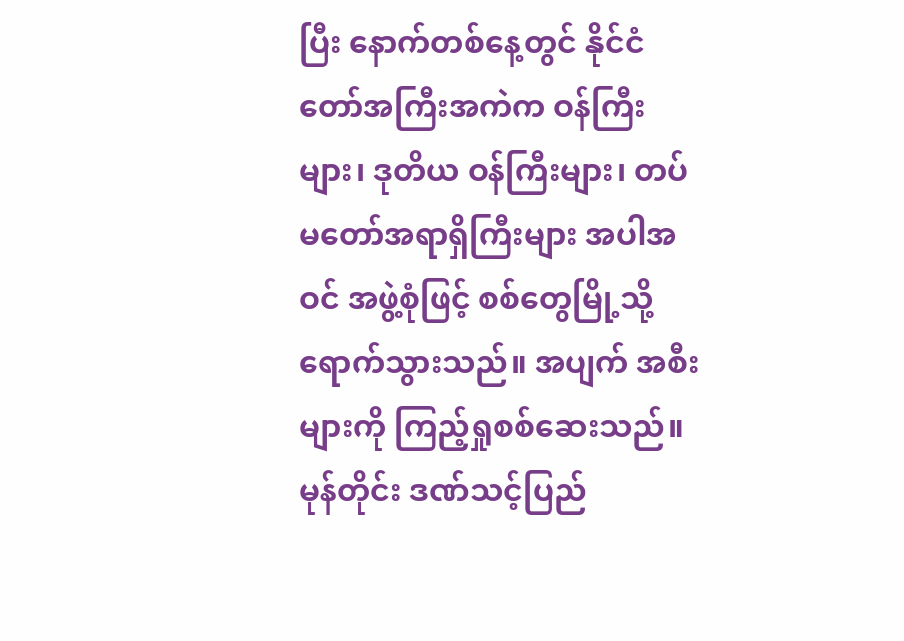ပြီး နောက်တစ်နေ့တွင် နိုင်ငံတော်အကြီးအကဲက ဝန်ကြီးများ၊ ဒုတိယ ဝန်ကြီးများ၊ တပ်မတော်အရာရှိကြီးများ အပါအဝင် အဖွဲ့စုံဖြင့် စစ်တွေမြို့သို့ ရောက်သွားသည်။ အပျက် အစီးများကို ကြည့်ရှုစစ်ဆေးသည်။ မုန်တိုင်း ဒဏ်သင့်ပြည်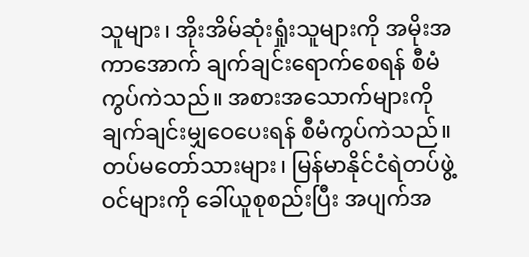သူများ၊ အိုးအိမ်ဆုံးရှုံးသူများကို အမိုးအကာအောက် ချက်ချင်းရောက်စေရန် စီမံ ကွပ်ကဲသည်။ အစားအသောက်များကို ချက်ချင်းမျှဝေပေးရန် စီမံကွပ်ကဲသည်။ တပ်မတော်သားများ၊ မြန်မာနိုင်ငံရဲတပ်ဖွဲ့ဝင်များကို ခေါ်ယူစုစည်းပြီး အပျက်အ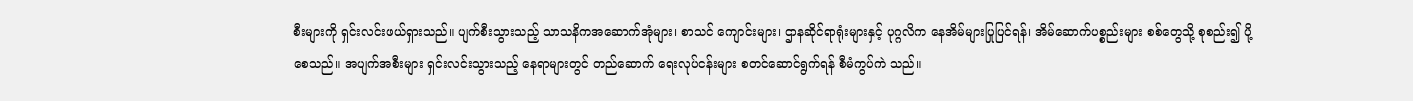စီးများကို ရှင်းလင်းဖယ်ရှားသည်။ ပျက်စီးသွားသည့် သာသနိကအဆောက်အုံများ၊ စာသင် ကျောင်းများ၊ ဌာနဆိုင်ရာရုံးများနှင့် ပုဂ္ဂလိက နေအိမ်များပြုပြင်ရန်၊ အိမ်ဆောက်ပစ္စည်းများ စစ်တွေသို့ စုစည်း၍ ပို့စေသည်။ အပျက်အစီးများ ရှင်းလင်းသွားသည့် နေရာများတွင် တည်ဆောက် ရေးလုပ်ငန်းများ စတင်ဆောင်ရွက်ရန် စီမံကွပ်ကဲ သည်။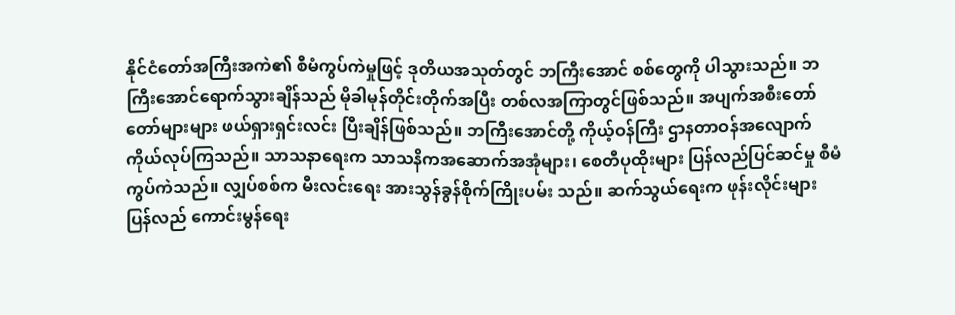နိုင်ငံတော်အကြီးအကဲ၏ စီမံကွပ်ကဲမှုဖြင့် ဒုတိယအသုတ်တွင် ဘကြီးအောင် စစ်တွေကို ပါသွားသည်။ ဘကြီးအောင်ရောက်သွားချိန်သည် မိုခါမုန်တိုင်းတိုက်အပြီး တစ်လအကြာတွင်ဖြစ်သည်။ အပျက်အစီးတော်တော်များများ ဖယ်ရှားရှင်းလင်း ပြီးချိန်ဖြစ်သည်။ ဘကြီးအောင်တို့ ကိုယ့်ဝန်ကြီး ဌာနတာဝန်အလျောက် ကိုယ်လုပ်ကြသည်။ သာသနာရေးက သာသနိကအဆောက်အအုံများ၊ စေတီပုထိုးများ ပြန်လည်ပြင်ဆင်မှု စီမံကွပ်ကဲသည်။ လျှပ်စစ်က မီးလင်းရေး အားသွန်ခွန်စိုက်ကြိုးပမ်း သည်။ ဆက်သွယ်ရေးက ဖုန်းလိုင်းများ ပြန်လည် ကောင်းမွန်ရေး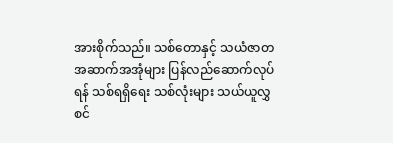အားစိုက်သည်။ သစ်တောနှင့် သယံဇာတအဆာက်အအုံများ ပြန်လည်ဆောက်လုပ်ရန် သစ်ရရှိရေး သစ်လုံးများ သယ်ယူလွှစင်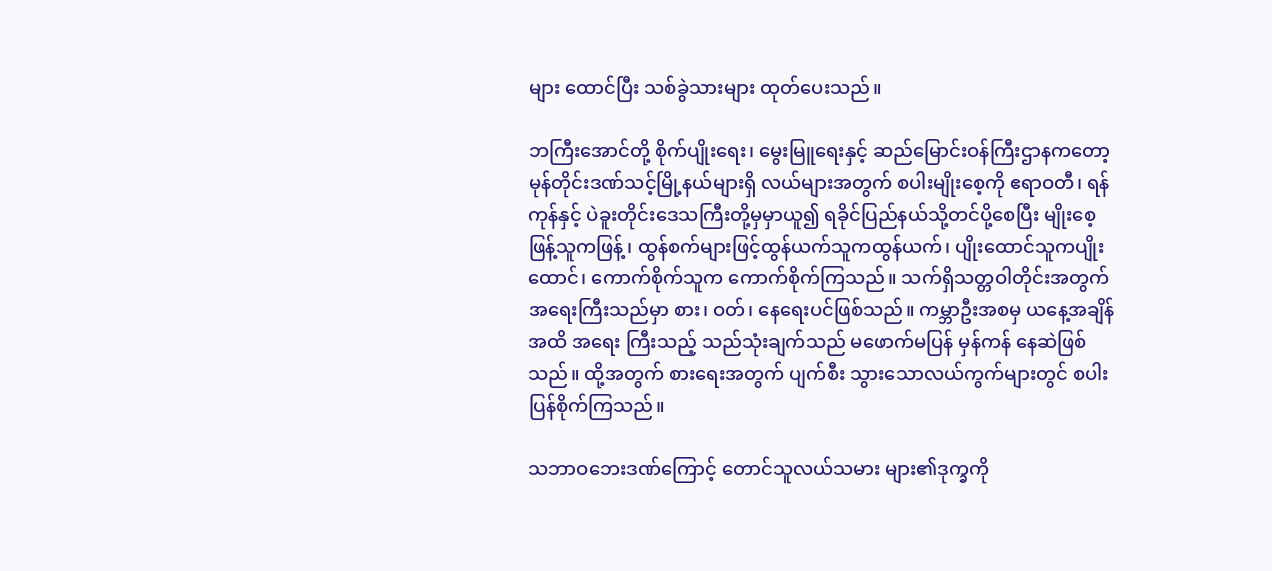များ ထောင်ပြီး သစ်ခွဲသားများ ထုတ်ပေးသည်။

ဘကြီးအောင်တို့ စိုက်ပျိုးရေး၊ မွေးမြူရေးနှင့် ဆည်မြောင်းဝန်ကြီးဌာနကတော့ မုန်တိုင်းဒဏ်သင့်မြို့နယ်များရှိ လယ်များအတွက် စပါးမျိုးစေ့ကို ဧရာဝတီ၊ ရန်ကုန်နှင့် ပဲခူးတိုင်းဒေသကြီးတို့မှမှာယူ၍ ရခိုင်ပြည်နယ်သို့တင်ပို့စေပြီး မျိုးစေ့ဖြန့်သူကဖြန့်၊ ထွန်စက်များဖြင့်ထွန်ယက်သူကထွန်ယက်၊ ပျိုးထောင်သူကပျိုးထောင်၊ ကောက်စိုက်သူက ကောက်စိုက်ကြသည်။ သက်ရှိသတ္တဝါတိုင်းအတွက် အရေးကြီးသည်မှာ စား၊ ဝတ်၊ နေရေးပင်ဖြစ်သည်။ ကမ္ဘာဦးအစမှ ယနေ့အချိန်အထိ အရေး ကြီးသည့် သည်သုံးချက်သည် မဖောက်မပြန် မှန်ကန် နေဆဲဖြစ်သည်။ ထို့အတွက် စားရေးအတွက် ပျက်စီး သွားသောလယ်ကွက်များတွင် စပါးပြန်စိုက်ကြသည်။

သဘာဝဘေးဒဏ်ကြောင့် တောင်သူလယ်သမား များ၏ဒုက္ခကို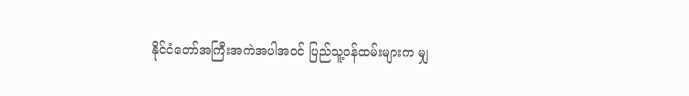နိုင်ငံတော်အကြီးအကဲအပါအဝင် ပြည်သူ့ဝန်ထမ်းများက မျှ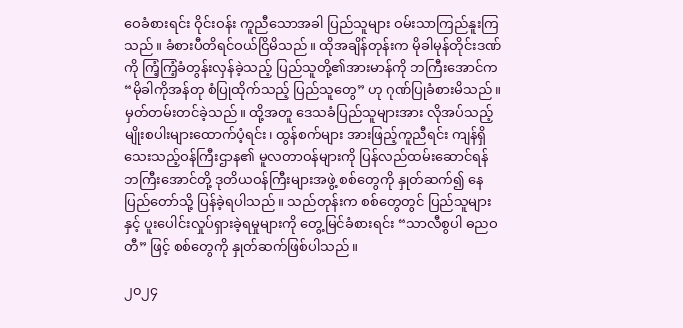ဝေခံစားရင်း ဝိုင်းဝန်း ကူညီသောအခါ ပြည်သူများ ဝမ်းသာကြည်နူးကြသည်။ ခံစားပီတိရင်ဝယ်ငြိမိသည်။ ထိုအချိန်တုန်းက မိုခါမုန်တိုင်းဒဏ်ကို ကြံ့ကြံ့ခံတွန်းလှန်ခဲ့သည့် ပြည်သူတို့၏အားမာန်ကို ဘကြီးအောင်က “မိုခါကိုအန်တု စံပြုထိုက်သည့် ပြည်သူတွေ” ဟု ဂုဏ်ပြုခံစားမိသည်။ မှတ်တမ်းတင်ခဲ့သည်။ ထို့အတူ ဒေသခံပြည်သူများအား လိုအပ်သည့် မျိုးစပါးများထောက်ပံ့ရင်း၊ ထွန်စက်များ အားဖြည့်ကူညီရင်း ကျန်ရှိသေးသည့်ဝန်ကြီးဌာန၏ မူလတာဝန်များကို ပြန်လည်ထမ်းဆောင်ရန် ဘကြီးအောင်တို့ ဒုတိယဝန်ကြီးများအဖွဲ့ စစ်တွေကို နှုတ်ဆက်၍ နေပြည်တော်သို့ ပြန်ခဲ့ရပါသည်။ သည်တုန်းက စစ်တွေတွင် ပြည်သူများနှင့် ပူးပေါင်းလှုပ်ရှားခဲ့ရမှုများကို တွေ့မြင်ခံစားရင်း “သာလီစွပါ ဓညဝတီ” ဖြင့် စစ်တွေကို နှုတ်ဆက်ဖြစ်ပါသည်။

၂၀၂၄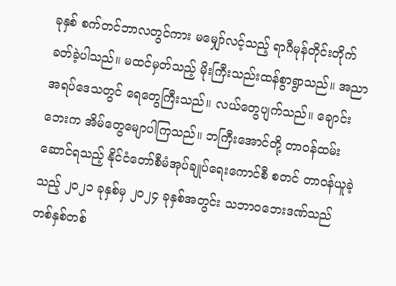ခုနှစ် စက်တင်ဘာလတွင်ကား မမျှော်လင့်သည့် ရာဂီမုန်တိုင်းတိုက်ခတ်ခဲ့ပါသည်။ မထင်မှတ်သည့် မိုးကြီးသည်းထန်စွာရွာသည်။ အညာအရပ်ဒေသတွင် ရေတွေကြီးသည်။ လယ်တွေပျက်သည်။ ချောင်းဘေးက အိမ်တွေမျောပါကြသည်။ ဘကြီးအောင်တို့ တာဝန်ထမ်းဆောင်ရသည့် နိုင်ငံတော်စီမံအုပ်ချုပ်ရေးကောင်စီ စတင် တာဝန်ယူခဲ့သည့် ၂၀၂၁ ခုနှစ်မှ ၂၀၂၄ ခုနှစ်အတွင်း သဘာဝဘေးဒဏ်သည် တစ်နှစ်တစ်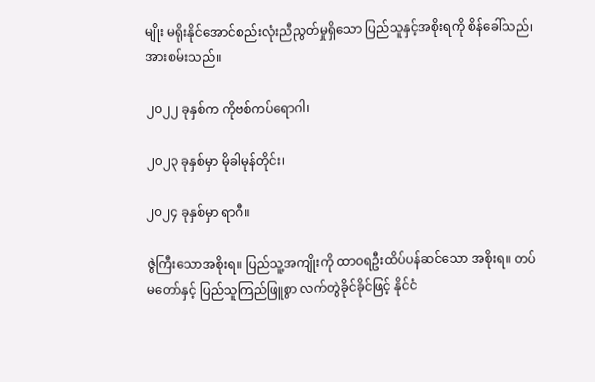မျိုး မရိုးနိုင်အောင်စည်းလုံးညီညွတ်မှုရှိသော ပြည်သူနှင့်အစိုးရကို စိန်ခေါ်သည်၊ အားစမ်းသည်။

၂၀၂၂ ခုနှစ်က ကိုဗစ်ကပ်ရောဂါ၊

၂၀၂၃ ခုနှစ်မှာ မိုခါမုန်တိုင်း၊

၂၀၂၄ ခုနှစ်မှာ ရာဂီ။

ဇွဲကြီးသောအစိုးရ။ ပြည်သူ့အကျိုးကို ထာဝရဦးထိပ်ပန်ဆင်သော အစိုးရ။ တပ်မတော်နှင့် ပြည်သူကြည်ဖြူစွာ လက်တွဲခိုင်ခိုင်ဖြင့် နိုင်ငံ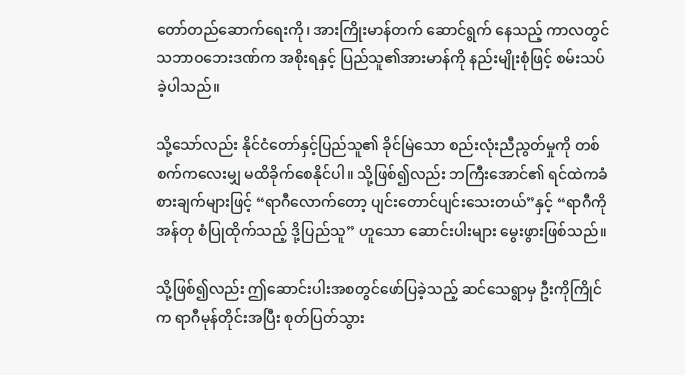တော်တည်ဆောက်ရေးကို၊ အားကြိုးမာန်တက် ဆောင်ရွက် နေသည့် ကာလတွင် သဘာဝဘေးဒဏ်က အစိုးရနှင့် ပြည်သူ၏အားမာန်ကို နည်းမျိုးစုံဖြင့် စမ်းသပ်ခဲ့ပါသည်။

သို့သော်လည်း နိုင်ငံတော်နှင့်ပြည်သူ၏ ခိုင်မြဲသော စည်းလုံးညီညွတ်မှုကို တစ်စက်ကလေးမျှ မထိခိုက်စေနိုင်ပါ။ သို့ဖြစ်၍လည်း ဘကြီးအောင်၏ ရင်ထဲကခံစားချက်များဖြင့် “ရာဂီလောက်တော့ ပျင်းတောင်ပျင်းသေးတယ်”နှင့် “ရာဂီကိုအန်တု စံပြုထိုက်သည့် ဒို့ပြည်သူ” ဟူသော ဆောင်းပါးများ မွေးဖွားဖြစ်သည်။

သို့ဖြစ်၍လည်း ဤဆောင်းပါးအစတွင်ဖော်ပြခဲ့သည့် ဆင်သေရွာမှ ဦးကိုကြိုင်က ရာဂီမုန်တိုင်းအပြီး စုတ်ပြတ်သွား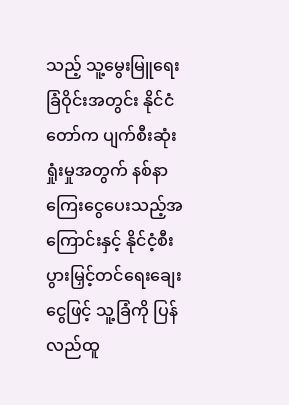သည့် သူ့မွေးမြူရေးခြံဝိုင်းအတွင်း နိုင်ငံတော်က ပျက်စီးဆုံးရှုံးမှုအတွက် နစ်နာကြေးငွေပေးသည့်အကြောင်းနှင့် နိုင်ငံ့စီးပွားမြှင့်တင်ရေးချေးငွေဖြင့် သူ့ခြံကို ပြန်လည်ထူ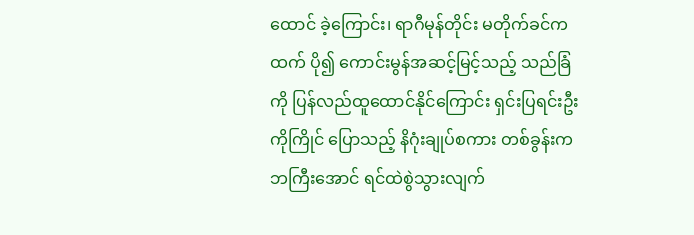ထောင် ခဲ့ကြောင်း၊ ရာဂီမုန်တိုင်း မတိုက်ခင်ကထက် ပို၍ ကောင်းမွန်အဆင့်မြင့်သည့် သည်ခြံကို ပြန်လည်ထူထောင်နိုင်ကြောင်း ရှင်းပြရင်းဦးကိုကြိုင် ပြောသည့် နိဂုံးချုပ်စကား တစ်ခွန်းက ဘကြီးအောင် ရင်ထဲစွဲသွားလျက်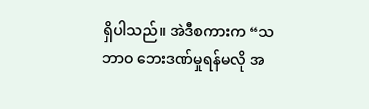ရှိပါသည်။ အဲဒီစကားက “သဘာဝ ဘေးဒဏ်မှုရန်မလို အ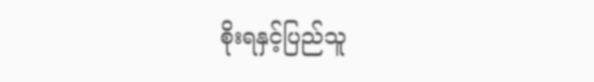စိုးရနှင့်ပြည်သူ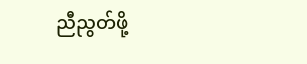ညီညွတ်ဖို့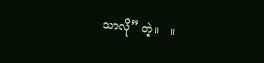သာလို” တဲ့။   ။